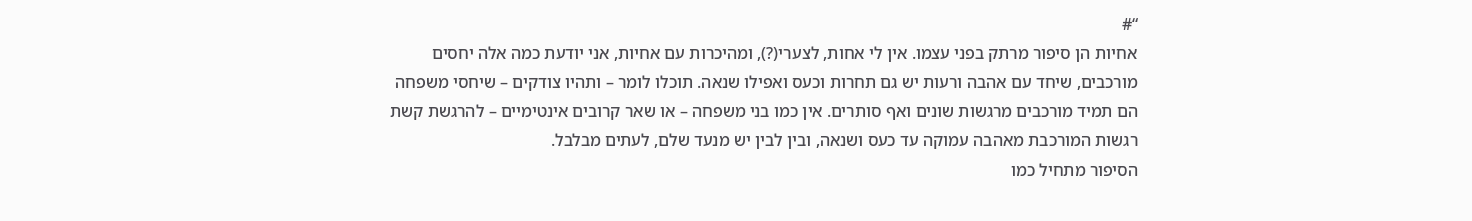“#
אחיות הן סיפור מרתק בפני עצמו. אין לי אחות, לצערי(?), ומהיכרות עם אחיות, אני יודעת כמה אלה יחסים מורכבים, שיחד עם אהבה ורעות יש גם תחרות וכעס ואפילו שנאה. תוכלו לומר – ותהיו צודקים – שיחסי משפחה הם תמיד מורכבים מרגשות שונים ואף סותרים. אין כמו בני משפחה – או שאר קרובים אינטימיים – להרגשת קשת רגשות המורכבת מאהבה עמוקה עד כעס ושנאה, ובין לבין יש מנעד שלם, לעתים מבלבל.
הסיפור מתחיל כמו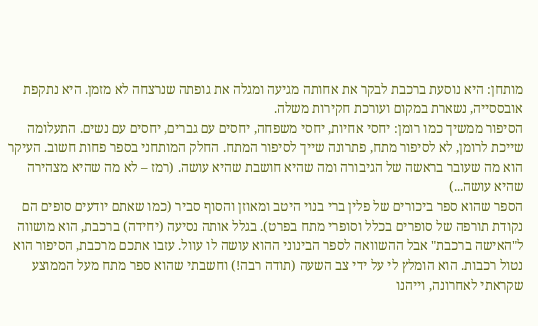מותחן: היא נוסעת ברכבת לבקר את אחותה מגיעה ומגלה את גופתה שנרצחה לא מזמן. היא נתקפת אובססייה, נשארת במקום ועורכת חקירות משלה.
הסיפור ממשיך כמו רומן: יחסי אחיות, יחסי משפחה, יחסים עם גברים, יחסים עם נשים. התעלומה שייכת לרומן, לא לסיפור מתח, פתרונה שייך לסיפור המתח. החלק המותחני בספר פחות חשוב. העיקר הוא מה שעובר בראשה של הגיבורה ומה שהיא חושבת שהיא עושה. (רמז – לא מה שהיא מצהירה שהיא עושה...)
הספר שהוא ספר ביכורים של פלין ברי בנוי היטב ומאוזן והסוף סביר (כמו שאתם יודעים סופים הם נקודת תורפה של סופרים בכלל וסופרי מתח בפרט). בגלל אותה נסיעה (יחידה) ברכבת, הוא מושווה ל"האישה ברכבת" אבל ההשוואה לספר הבינוני ההוא עושה לו עוול. עזבו אתכם מרכבת, הסיפור הוא נטול רכבות. הוא הומלץ לי על ידי צב השעה (תודה רבה!) וחשבתי שהוא ספר מתח מעל הממוצע שקראתי לאחרונה, וייהנו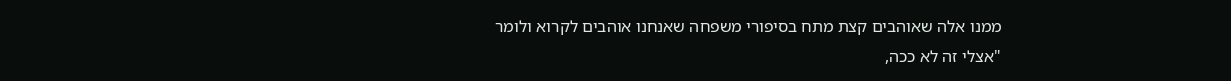ממנו אלה שאוהבים קצת מתח בסיפורי משפחה שאנחנו אוהבים לקרוא ולומר "אצלי זה לא ככה,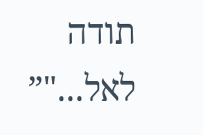תודה לאל..."”